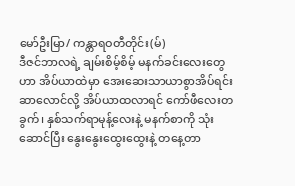မော်ဦးမြာ/ ကန္တာရဝတီတိုင်း(မ်)
ဒီဇင်ဘာလရဲ့ ချမ်းစိမ့်စိမ့် မနက်ခင်းလေးတွေဟာ အိပ်ယာထဲမှာ အေးဆေးသာယာစွာအိပ်ရင်း ဆာလောင်လို့ အိပ်ယာထလာရင် ကော်ဖီလေးတခွက်၊ နှစ်သက်ရာမုန့်လေးနဲ့ မနက်စာကို သုံးဆောင်ပြီး နွေးနွေးထွေးထွေးနဲ့ တနေ့တာ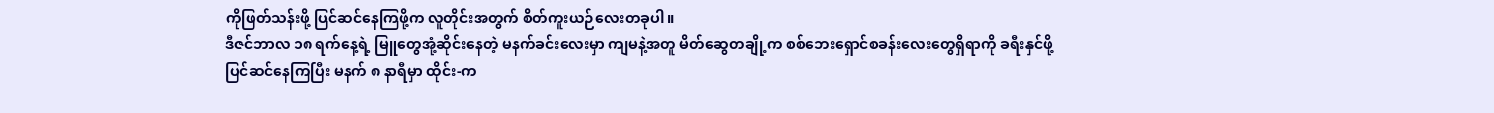ကိုဖြတ်သန်းဖို့ ပြင်ဆင်နေကြဖို့က လူတိုင်းအတွက် စိတ်ကူးယဉ်လေးတခုပါ။
ဒီဇင်ဘာလ ၁၈ ရက်နေ့ရဲ့ မြူတွေအုံ့ဆိုင်းနေတဲ့ မနက်ခင်းလေးမှာ ကျမနဲ့အတူ မိတ်ဆွေတချို့က စစ်ဘေးရှောင်စခန်းလေးတွေရှိရာကို ခရီးနှင်ဖို့ ပြင်ဆင်နေကြပြီး မနက် ၈ နာရီမှာ ထိုင်း-က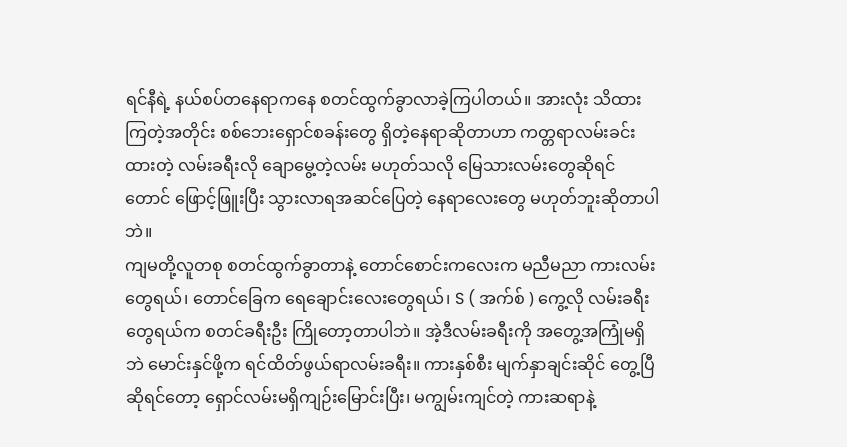ရင်နီရဲ့ နယ်စပ်တနေရာကနေ စတင်ထွက်ခွာလာခဲ့ကြပါတယ်။ အားလုံး သိထားကြတဲ့အတိုင်း စစ်ဘေးရှောင်စခန်းတွေ ရှိတဲ့နေရာဆိုတာဟာ ကတ္တရာလမ်းခင်းထားတဲ့ လမ်းခရီးလို ချောမွေ့တဲ့လမ်း မဟုတ်သလို မြေသားလမ်းတွေဆိုရင်တောင် ဖြောင့်ဖြူးပြီး သွားလာရအဆင်ပြေတဲ့ နေရာလေးတွေ မဟုတ်ဘူးဆိုတာပါဘဲ။
ကျမတို့လူတစု စတင်ထွက်ခွာတာနဲ့ တောင်စောင်းကလေးက မညီမညာ ကားလမ်းတွေရယ်၊ တောင်ခြေက ရေချောင်းလေးတွေရယ်၊ S ( အက်စ် ) ကွေ့လို လမ်းခရီးတွေရယ်က စတင်ခရီးဦး ကြိုတော့တာပါဘဲ။ အဲ့ဒီလမ်းခရီးကို အတွေ့အကြုံမရှိဘဲ မောင်းနှင်ဖို့က ရင်ထိတ်ဖွယ်ရာလမ်းခရီး။ ကားနှစ်စီး မျက်နှာချင်းဆိုင် တွေ့ပြီဆိုရင်တော့ ရှောင်လမ်းမရှိကျဉ်းမြောင်းပြီး၊ မကျွမ်းကျင်တဲ့ ကားဆရာနဲ့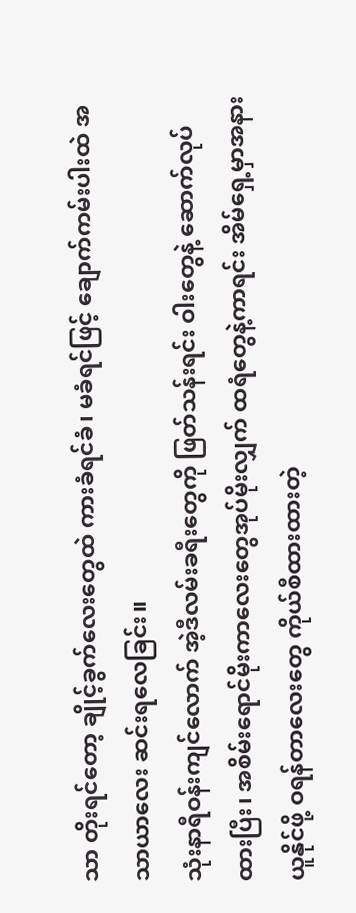သာ တိုးရင်တော့ ချိုင့်ခွက်လေးတွေထဲ ကားခံရင်ခံ၊ မခံရင်ဖြင့် ချောက်ကမ်းပါးထဲ အသာယာလေး ဆင်းရလေခြင်း။
သုံးနာရီဝန်းကျင်လောက် အဲ့ဒီလမ်းခရီးတွေကို ဖြတ်သန်းရင်း ဝါးတွေနဲ့ ဆောက်လုပ်ထားပြီး၊ အစိမ်းရောင်မိုးကာလေးတွေအုပ်မိုးလျှက် ထရံတွေနဲ့ကာရင်း အိမ်ရှေ့မှာအနားယူနိုင်ဖို့ ဝရန်တာလေးတွေ ကိုယ်စီထားထားတဲ့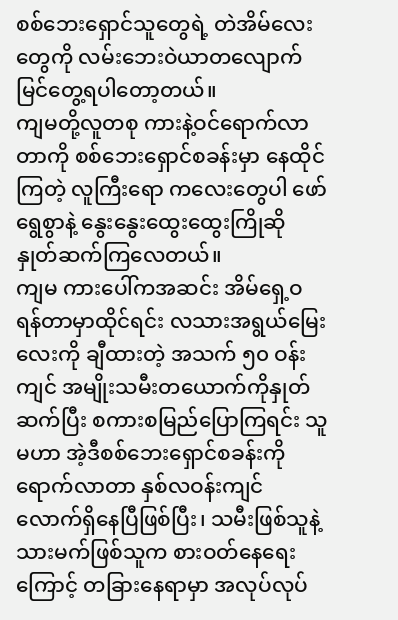စစ်ဘေးရှောင်သူတွေရဲ့ တဲအိမ်လေးတွေကို လမ်းဘေးဝဲယာတလျောက် မြင်တွေ့ရပါတော့တယ်။
ကျမတို့လူတစု ကားနဲ့ဝင်ရောက်လာတာကို စစ်ဘေးရှောင်စခန်းမှာ နေထိုင်ကြတဲ့ လူကြီးရော ကလေးတွေပါ ဖော်ရွေစွာနဲ့ နွေးနွေးထွေးထွေးကြိုဆို နှုတ်ဆက်ကြလေတယ်။
ကျမ ကားပေါ်ကအဆင်း အိမ်ရှေ့ဝရန်တာမှာထိုင်ရင်း လသားအရွယ်မြေးလေးကို ချီထားတဲ့ အသက် ၅၀ ဝန်းကျင် အမျိုးသမီးတယောက်ကိုနှုတ်ဆက်ပြီး စကားစမြည်ပြောကြရင်း သူမဟာ အဲ့ဒီစစ်ဘေးရှောင်စခန်းကို ရောက်လာတာ နှစ်လဝန်းကျင်လောက်ရှိနေပြီဖြစ်ပြီး၊ သမီးဖြစ်သူနဲ့ သားမက်ဖြစ်သူက စားဝတ်နေရေးကြောင့် တခြားနေရာမှာ အလုပ်လုပ်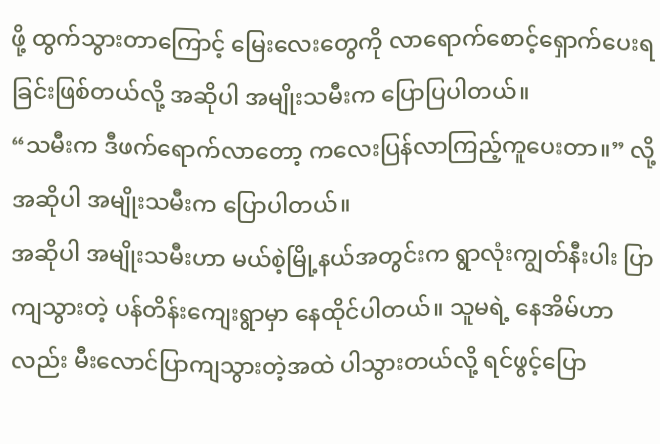ဖို့ ထွက်သွားတာကြောင့် မြေးလေးတွေကို လာရောက်စောင့်ရှောက်ပေးရခြင်းဖြစ်တယ်လို့ အဆိုပါ အမျိုးသမီးက ပြောပြပါတယ်။
“သမီးက ဒီဖက်ရောက်လာတော့ ကလေးပြန်လာကြည့်ကူပေးတာ။” လို့ အဆိုပါ အမျိုးသမီးက ပြောပါတယ်။
အဆိုပါ အမျိုးသမီးဟာ မယ်စဲ့မြို့နယ်အတွင်းက ရွာလုံးကျွတ်နီးပါး ပြာကျသွားတဲ့ ပန်တိန်းကျေးရွာမှာ နေထိုင်ပါတယ်။ သူမရဲ့ နေအိမ်ဟာလည်း မီးလောင်ပြာကျသွားတဲ့အထဲ ပါသွားတယ်လို့ ရင်ဖွင့်ပြော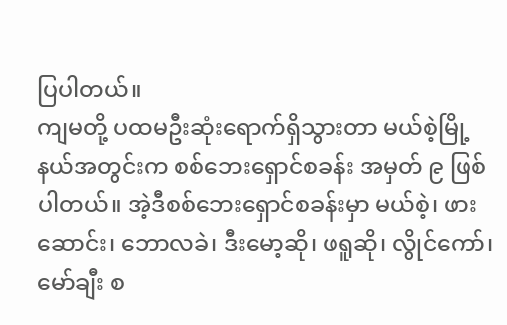ပြပါတယ်။
ကျမတို့ ပထမဦးဆုံးရောက်ရှိသွားတာ မယ်စဲ့မြို့နယ်အတွင်းက စစ်ဘေးရှောင်စခန်း အမှတ် ၉ ဖြစ်ပါတယ်။ အဲ့ဒီစစ်ဘေးရှောင်စခန်းမှာ မယ်စဲ့၊ ဖားဆောင်း၊ ဘောလခဲ၊ ဒီးမော့ဆို၊ ဖရူဆို၊ လွိုင်ကော်၊ မော်ချီး စ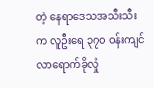တဲ့ နေရာဒေသအသီးသီးက လူဦးရေ ၃၇၀ ဝန်းကျင် လာရောက်ခိုလှုံ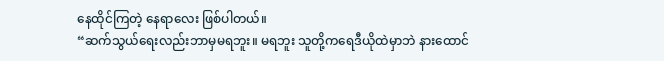နေထိုင်ကြတဲ့ နေရာလေး ဖြစ်ပါတယ်။
“ဆက်သွယ်ရေးလည်းဘာမှမရဘူး။ မရဘူး သူတို့ကရေဒီယိုထဲမှာဘဲ နားထောင်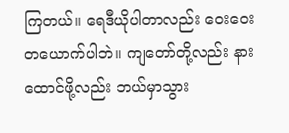ကြတယ်။ ရေဒီယိုပါတာလည်း ဝေးဝေးတယောက်ပါဘဲ။ ကျတော်တို့လည်း နားထောင်ဖို့လည်း ဘယ်မှာသွား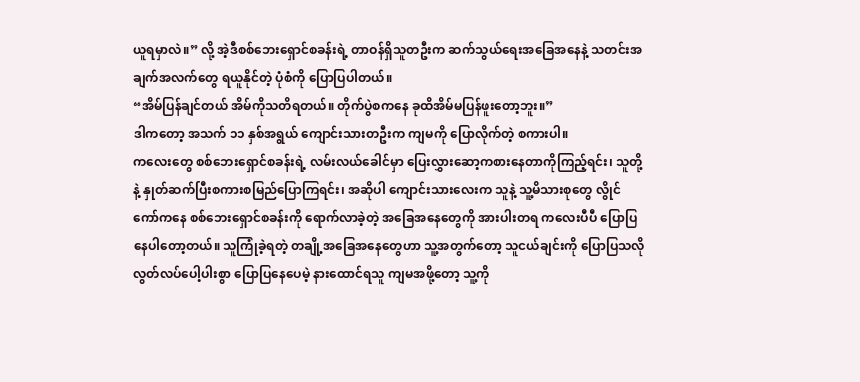ယူရမှာလဲ။” လို့ အဲ့ဒီစစ်ဘေးရှောင်စခန်းရဲ့ တာဝန်ရှိသူတဦးက ဆက်သွယ်ရေးအခြေအနေနဲ့ သတင်းအချက်အလက်တွေ ရယူနိုင်တဲ့ ပုံစံကို ပြောပြပါတယ်။
“အိမ်ပြန်ချင်တယ် အိမ်ကိုသတိရတယ်။ တိုက်ပွဲစကနေ ခုထိအိမ်မပြန်ဖူးတော့ဘူး။”
ဒါကတော့ အသက် ၁၁ နှစ်အရွယ် ကျောင်းသားတဦးက ကျမကို ပြောလိုက်တဲ့ စကားပါ။
ကလေးတွေ စစ်ဘေးရှောင်စခန်းရဲ့ လမ်းလယ်ခေါင်မှာ ပြေးလွှားဆော့ကစားနေတာကိုကြည့်ရင်း၊ သူတို့နဲ့ နှုတ်ဆက်ပြီးစကားစမြည်ပြောကြရင်း၊ အဆိုပါ ကျောင်းသားလေးက သူနဲ့ သူ့မိသားစုတွေ လွိုင်ကော်ကနေ စစ်ဘေးရှောင်စခန်းကို ရောက်လာခဲ့တဲ့ အခြေအနေတွေကို အားပါးတရ ကလေးပီပီ ပြောပြနေပါတော့တယ်။ သူကြုံခဲ့ရတဲ့ တချို့အခြေအနေတွေဟာ သူ့အတွက်တော့ သူငယ်ချင်းကို ပြောပြသလို လွတ်လပ်ပေါ့ပါးစွာ ပြောပြနေပေမဲ့ နားထောင်ရသူ ကျမအဖို့တော့ သူ့ကို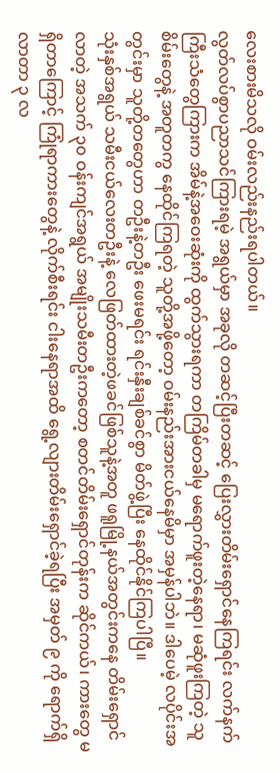လေးစားမိသလို ဝမ်းလည်းနည်းရပါတယ်။
လွတ်လပ်စွာပညာသင်ကြားရမဲ့ အရွယ်မှာ အခုလို တဆင့်ပြီးတဆင့် ပြေးလွှားတိမ်းရှောင်နေကြရင်း လက်နက်ကြီးသံတွေကြားက အိမ်နဲ့အဝေးဆုံးကို ထွက်သွားရကာ တကြိမ်တခါမှ မရောက်ဖူးတဲ့နေရာ၊ မဆုံဖူးကြတဲ့ သူစိမ်းတွေနဲ့ အတူတကွ နေထိုင်ကြရတဲ့ သူတို့အဖို့တော့ ဝမ်းနည်းအားငယ်နေမိမှာ အမှန်ပါဘဲ။ ဒါပေမဲ့ လပိုင်းအတွင်းမှာ သူတို့တတွေဟာ တဦးနဲ့တဦး ဖေးမရင်း ရင်းနှီးချစ်ခင်စွာ မိတ်ဖွဲ့ပြီး နေထိုင်နိုင်ကြပါပြီ။
သုံးနှစ်အရွယ် သမီးငယ်လေးတဦးနဲ့ လေဖြတ်ထားတဲ့ဖခင်ဖြစ်သူနဲ့အတူ ဖရူမြို့နယ်အတွင်းကနေ တိမ်းရှောင်လာတဲ့ အသက် ၃၀ ဝန်းကျင်အရွယ် အမျိုးသမီးတဦးကတော့ စတင်တိမ်းရှောင်တုန်းက ဆိုင်ကယ်၊ ကားတွေ မရှိတာကြောင့် ကြုံရာကားတွေနဲ့ လိုက်စီးရင်း ငါးနေရာအထိ ရွေ့လျားတိမ်းရှောင်ခဲ့ရပြီး အမှတ် ၉ ကို ရောက်ရှိလာတာ ၃ လ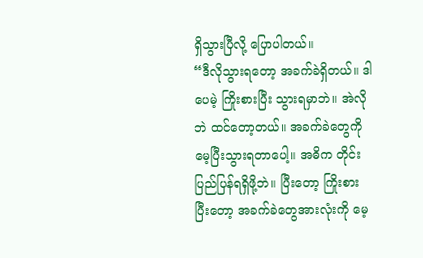ရှိသွားပြီလို့ ပြောပါတယ်။
“ဒီလိုသွားရတော့ အခက်ခဲရှိတယ်။ ဒါပေမဲ့ ကြိုးစားပြီး သွားရမှာဘဲ။ အဲလိုဘဲ ထင်တော့တယ်။ အခက်ခဲတွေကို မေ့ပြီးသွားရတာပေါ့။ အဓိက တိုင်းပြည်ပြန်ရရှိဖို့ဘဲ။ ပြီးတော့ ကြိုးစားပြီးတော့ အခက်ခဲတွေအားလုံးကို မေ့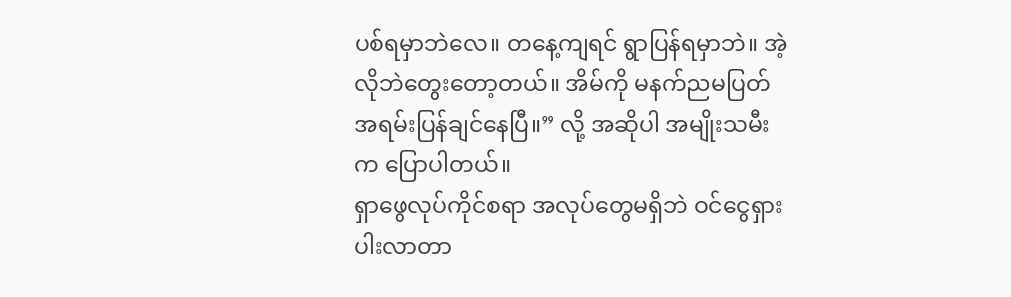ပစ်ရမှာဘဲလေ။ တနေ့ကျရင် ရွာပြန်ရမှာဘဲ။ အဲ့လိုဘဲတွေးတော့တယ်။ အိမ်ကို မနက်ညမပြတ် အရမ်းပြန်ချင်နေပြီ။” လို့ အဆိုပါ အမျိုးသမီးက ပြောပါတယ်။
ရှာဖွေလုပ်ကိုင်စရာ အလုပ်တွေမရှိဘဲ ဝင်ငွေရှားပါးလာတာ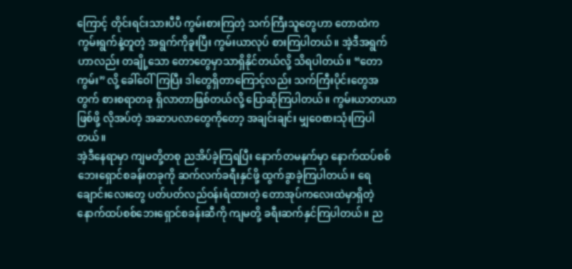ကြောင့် တိုင်းရင်းသားပီပီ ကွမ်းစားကြတဲ့ သက်ကြီးသူတွေဟာ တောထဲက ကွမ်းရွက်နဲ့တူတဲ့ အရွက်ကိုခူးပြီး ကွမ်းယာလုပ် စားကြပါတယ်။ အဲ့ဒီအရွက်ဟာလည်း တချို့သော တောတွေမှာသာရှိနိုင်တယ်လို့ သိရပါတယ်။ “တောကွမ်း” လို့ ခေါ်ဝေါ်ကြပြီး ဒါတွေရှိတာကြောင့်လည်း သက်ကြီးပိုင်းတွေအတွက် စားစရာတခု ရှိလာတာဖြစ်တယ်လို့ ပြောဆိုကြပါတယ်။ ကွမ်းယာတယာဖြစ်ဖို့ လိုအပ်တဲ့ အဆာပလာတွေကိုတော့ အချင်းချင်း မျှဝေစားသုံးကြပါတယ်။
အဲ့ဒီနေရာမှာ ကျမတို့တစု ညအိပ်ခဲ့ကြရပြီး နောက်တမနက်မှာ နောက်ထပ်စစ်ဘေးရှောင်စခန်းတခုကို ဆက်လက်ခရီးနှင်ဖို့ ထွက်ခွာခဲ့ကြပါတယ်။ ရေချောင်းလေးတွေ ပတ်ပတ်လည်ဝန်းရံထားတဲ့ တောအုပ်ကလေးထဲမှာရှိတဲ့ နောက်ထပ်စစ်ဘေးရှောင်စခန်းဆီကို ကျမတို့ ခရီးဆက်နှင်ကြပါတယ်။ ည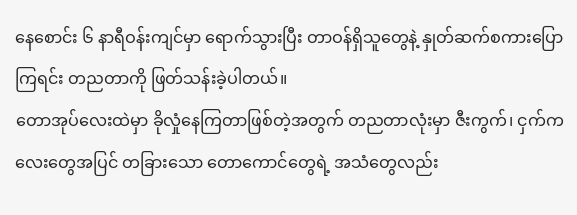နေစောင်း ၆ နာရီဝန်းကျင်မှာ ရောက်သွားပြီး တာဝန်ရှိသူတွေနဲ့ နှုတ်ဆက်စကားပြောကြရင်း တညတာကို ဖြတ်သန်းခဲ့ပါတယ်။
တောအုပ်လေးထဲမှာ ခိုလှုံနေကြတာဖြစ်တဲ့အတွက် တညတာလုံးမှာ ဇီးကွက်၊ ငှက်ကလေးတွေအပြင် တခြားသော တောကောင်တွေရဲ့ အသံတွေလည်း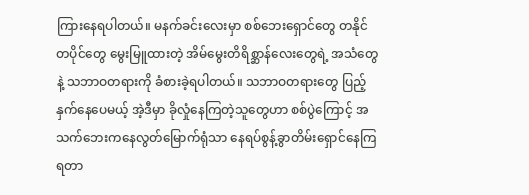ကြားနေရပါတယ်။ မနက်ခင်းလေးမှာ စစ်ဘေးရှောင်တွေ တနိုင်တပိုင်တွေ မွေးမြူထားတဲ့ အိမ်မွေးတိရိစ္ဆာန်လေးတွေရဲ့ အသံတွေနဲ့ သဘာဝတရားကို ခံစားခဲ့ရပါတယ်။ သဘာဝတရားတွေ ပြည့်နှက်နေပေမယ့် အဲ့ဒီမှာ ခိုလှုံနေကြတဲ့သူတွေဟာ စစ်ပွဲကြောင့် အသက်ဘေးကနေလွတ်မြောက်ရုံသာ နေရပ်စွန့်ခွာတိမ်းရှောင်နေကြရတာ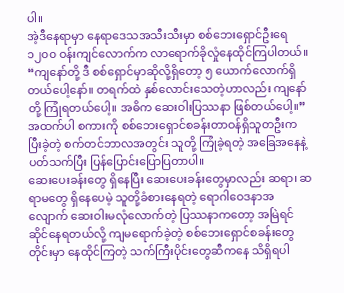ပါ။
အဲ့ဒီနေရာမှာ နေရာဒေသအသီးသီးမှာ စစ်ဘေးရှောင်ဦးရေ ၁၂၀၀ ဝန်းကျင်လောက်က လာရောက်ခိုလှုံနေထိုင်ကြပါတယ်။
“ကျနော်တို့ ဒီ စစ်ရှောင်မှာဆိုလို့ရှိတော့ ၅ ယောက်လောက်ရှိတယ်ပေါ့နော်။ တရက်ထဲ နှစ်လောင်းသေတဲ့ဟာလည်း ကျနော်တို့ ကြုံရတယ်ပေါ့။ အဓိက ဆေးဝါးပြဿနာ ဖြစ်တယ်ပေါ့။”
အထက်ပါ စကားကို စစ်ဘေးရှောင်စခန်းတာဝန်ရှိသူတဦးက ပြီးခဲ့တဲ့ စက်တင်ဘာလအတွင်း သူတို့ ကြုံခဲ့ရတဲ့ အခြေအနေနဲ့ ပတ်သက်ပြီး ပြန်ပြောင်းပြောပြတာပါ။
ဆေးပေးခန်းတွေ ရှိနေပြီး ဆေးပေးခန်းတွေမှာလည်း ဆရာ၊ ဆရာမတွေ ရှိနေပေမဲ့ သူတို့ခံစားနေရတဲ့ ရောဂါဝေဒနာအလျောက် ဆေးဝါးမလုံလောက်တဲ့ ပြဿနာကတော့ အမြဲရင်ဆိုင်နေရတယ်လို့ ကျမရောက်ခဲ့တဲ့ စစ်ဘေးရှောင်စခန်းတွေတိုင်းမှာ နေထိုင်ကြတဲ့ သက်ကြီးပိုင်းတွေဆီကနေ သိရှိရပါ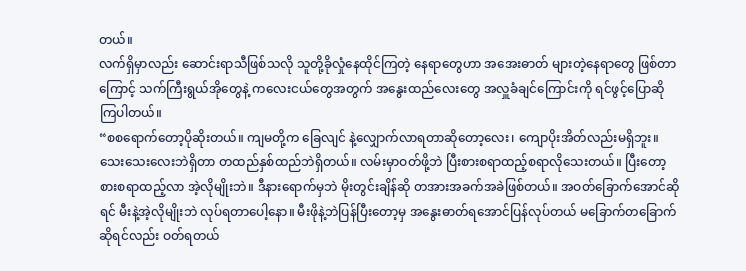တယ်။
လက်ရှိမှာလည်း ဆောင်းရာသီဖြစ်သလို သူတို့ခိုလှုံနေထိုင်ကြတဲ့ နေရာတွေဟာ အအေးဓာတ် များတဲ့နေရာတွေ ဖြစ်တာကြောင့် သက်ကြီးရွယ်အိုတွေနဲ့ ကလေးငယ်တွေအတွက် အနွေးထည်လေးတွေ အလှူခံချင်ကြောင်းကို ရင်ဖွင့်ပြောဆိုကြပါတယ်။
“စစရောက်တော့ပိုဆိုးတယ်။ ကျမတို့က ခြေလျင် နဲ့လျှောက်လာရတာဆိုတော့လေး၊ ကျောပိုးအိတ်လည်းမရှိဘူး။ သေးသေးလေးဘဲရှိတာ တထည်နှစ်ထည်ဘဲရှိတယ်။ လမ်းမှာဝတ်ဖို့ဘဲ ပြီးစားစရာထည့်စရာလိုသေးတယ်။ ပြီးတော့ စားစရာထည့်လာ အဲ့လိုမျိုးဘဲ။ ဒီနားရောက်မှဘဲ မိုးတွင်းချိန်ဆို တအားအခက်အခဲဖြစ်တယ်။ အဝတ်ခြောက်အောင်ဆိုရင် မီးနဲ့အဲ့လိုမျိုးဘဲ လုပ်ရတာပေါ့နော။ မီးဖိုနဲ့ဘဲပြန်ပြီးတော့မှ အနွေးဓာတ်ရအောင်ပြန်လုပ်တယ် မခြောက်တခြောက်ဆိုရင်လည်း ဝတ်ရတယ်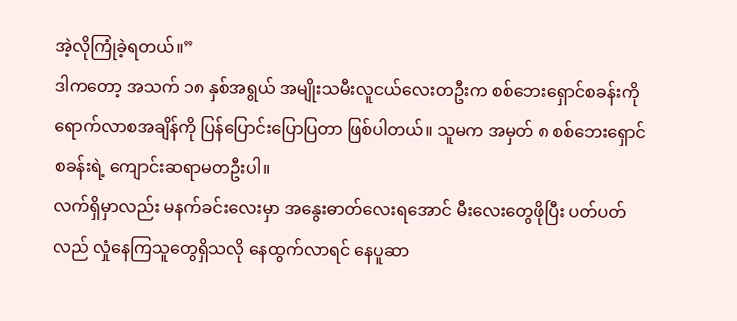အဲ့လိုကြုံခဲ့ရတယ်။”
ဒါကတော့ အသက် ၁၈ နှစ်အရွယ် အမျိုးသမီးလူငယ်လေးတဦးက စစ်ဘေးရှောင်စခန်းကို ရောက်လာစအချိန်ကို ပြန်ပြောင်းပြောပြတာ ဖြစ်ပါတယ်။ သူမက အမှတ် ၈ စစ်ဘေးရှောင်စခန်းရဲ့ ကျောင်းဆရာမတဦးပါ။
လက်ရှိမှာလည်း မနက်ခင်းလေးမှာ အနွေးဓာတ်လေးရအောင် မီးလေးတွေဖိုပြီး ပတ်ပတ်လည် လှုံနေကြသူတွေရှိသလို နေထွက်လာရင် နေပူဆာ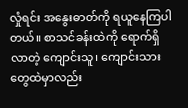လှုံရင်း အနွေးဓာတ်ကို ရယူနေကြပါတယ်။ စာသင်ခန်းထဲကို ရောက်ရှိလာတဲ့ ကျောင်းသူ၊ ကျောင်းသားတွေထဲမှာလည်း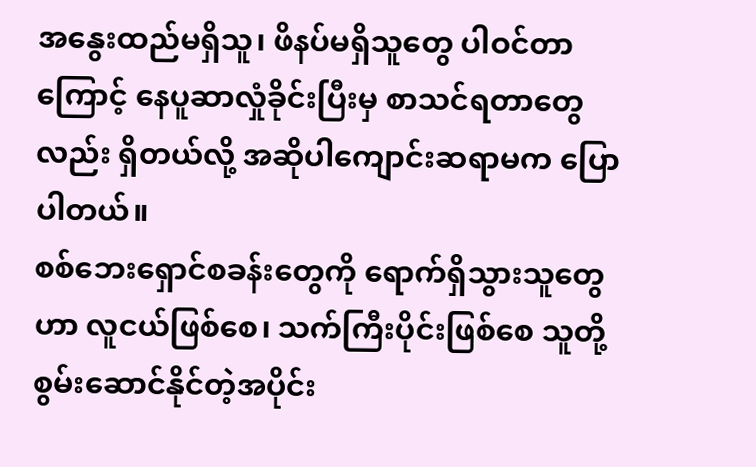အနွေးထည်မရှိသူ၊ ဖိနပ်မရှိသူတွေ ပါဝင်တာကြောင့် နေပူဆာလှုံခိုင်းပြီးမှ စာသင်ရတာတွေလည်း ရှိတယ်လို့ အဆိုပါကျောင်းဆရာမက ပြောပါတယ်။
စစ်ဘေးရှောင်စခန်းတွေကို ရောက်ရှိသွားသူတွေဟာ လူငယ်ဖြစ်စေ၊ သက်ကြီးပိုင်းဖြစ်စေ သူတို့စွမ်းဆောင်နိုင်တဲ့အပိုင်း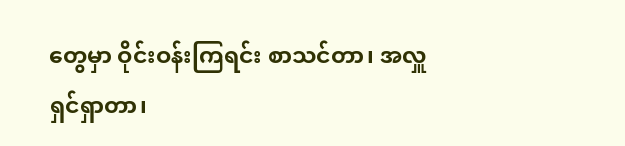တွေမှာ ဝိုင်းဝန်းကြရင်း စာသင်တာ၊ အလှူရှင်ရှာတာ၊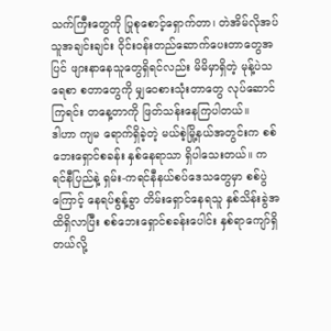သက်ကြီးတွေကို ပြုစုစောင့်ရှောက်တာ၊ တဲအိမ်လိုအပ်သူအချင်းချင်း ဝိုင်းဝန်းတည်ဆောက်ပေးတာတွေအပြင် ဖျားနာနေသူတွေရှိရင်လည်း မိမိမှာရှိတဲ့ မုန့်ပဲသရေစာ စတာတွေကို မျှဝေစားသုံးတာတွေ လုပ်ဆောင်ကြရင်း တနေ့တာကို ဖြတ်သန်းနေကြပါတယ်။
ဒါဟာ ကျမ ရောက်ရှိခဲ့တဲ့ မယ်စဲ့မြို့နယ်အတွင်းက စစ်ဘေးရှောင်စခန်း နှစ်နေရာသာ ရှိပါသေးတယ်။ ကရင်နီပြည်နဲ့ ရှမ်း-ကရင်နီနယ်စပ်ဒေသတွေမှာ စစ်ပွဲကြောင့် နေရပ်စွန့်ခွာ တိမ်းရှောင်နေရသူ နှစ်သိန်းခွဲအထိရှိလာပြီး စစ်ဘေးရှောင်စခန်းပေါင်း နှစ်ရာကျော်ရှိတယ်လို့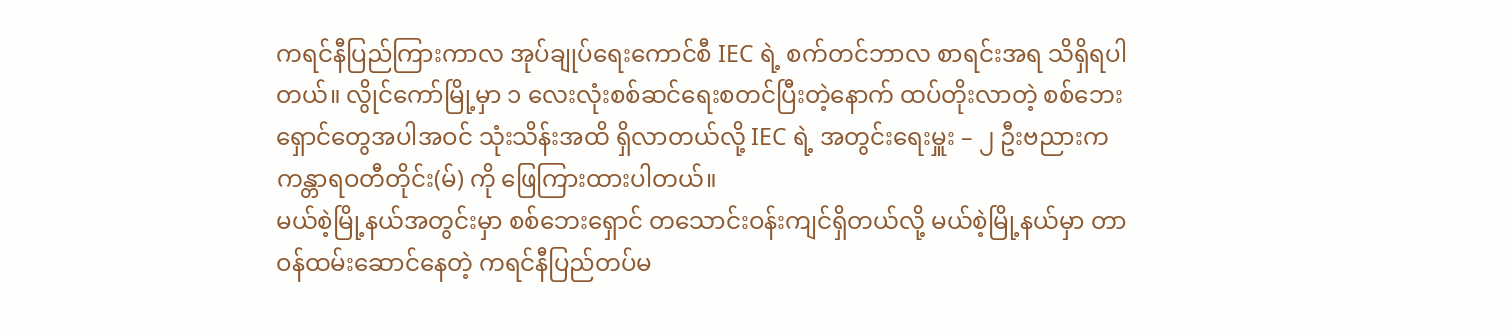ကရင်နီပြည်ကြားကာလ အုပ်ချုပ်ရေးကောင်စီ IEC ရဲ့ စက်တင်ဘာလ စာရင်းအရ သိရှိရပါတယ်။ လွိုင်ကော်မြို့မှာ ၁ လေးလုံးစစ်ဆင်ရေးစတင်ပြီးတဲ့နောက် ထပ်တိုးလာတဲ့ စစ်ဘေးရှောင်တွေအပါအဝင် သုံးသိန်းအထိ ရှိလာတယ်လို့ IEC ရဲ့ အတွင်းရေးမှူး – ၂ ဦးဗညားက ကန္တာရဝတီတိုင်း(မ်) ကို ဖြေကြားထားပါတယ်။
မယ်စဲ့မြို့နယ်အတွင်းမှာ စစ်ဘေးရှောင် တသောင်းဝန်းကျင်ရှိတယ်လို့ မယ်စဲ့မြို့နယ်မှာ တာဝန်ထမ်းဆောင်နေတဲ့ ကရင်နီပြည်တပ်မ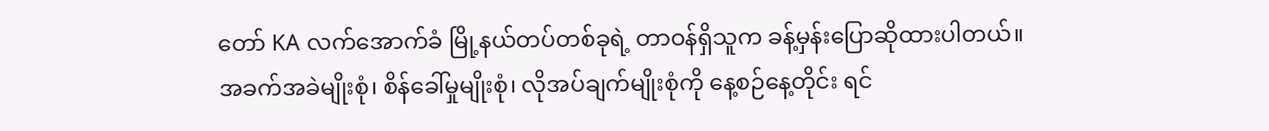တော် KA လက်အောက်ခံ မြို့နယ်တပ်တစ်ခုရဲ့ တာဝန်ရှိသူက ခန့်မှန်းပြောဆိုထားပါတယ်။
အခက်အခဲမျိုးစုံ၊ စိန်ခေါ်မှုမျိုးစုံ၊ လိုအပ်ချက်မျိုးစုံကို နေ့စဉ်နေ့တိုင်း ရင်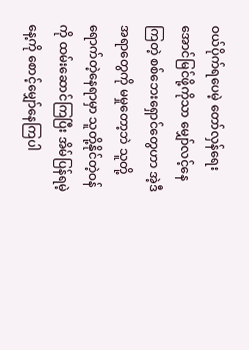ဝယ်ပိုက်ရပေမဲ့ တော်လှန်ရေးအောင်မြင်ဖို့ကိုသာ မျှော်လင့်နေကြတဲ့ စစ်ဘေးရှောင်တွေဟာ အဲ့ဒီအရာတွေကို မမှုတော့ဘဲ သူတို့ရောက်တဲ့နေရာမှာ သူတို့နိုင်တဲ့ဝန်ကို ထမ်းဆောင်ကြပြီး အိမ်ပြန်ရမဲ့နေ့ကို စောင့်မျှော်နေကြပါ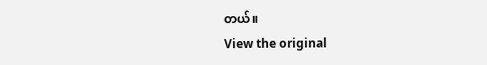တယ်။
View the original